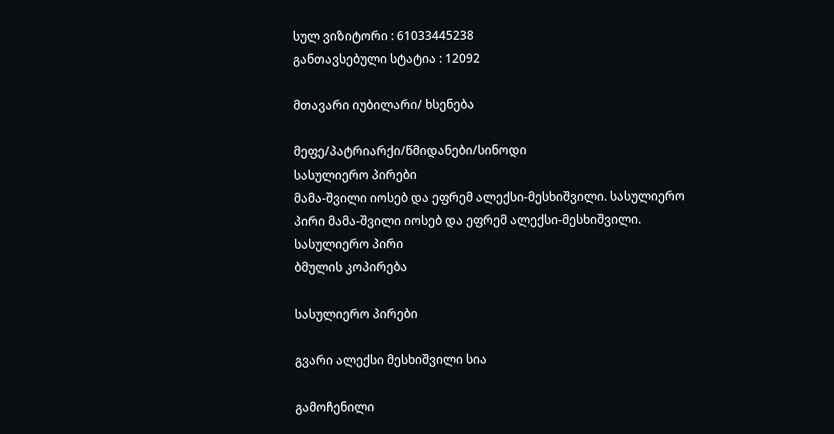სულ ვიზიტორი : 61033445238
განთავსებული სტატია : 12092

მთავარი იუბილარი/ ხსენება

მეფე/პატრიარქი/წმიდანები/სინოდი
სასულიერო პირები
მამა-შვილი იოსებ და ეფრემ ალექსი-მესხიშვილი. სასულიერო პირი მამა-შვილი იოსებ და ეფრემ ალექსი-მესხიშვილი. სასულიერო პირი
ბმულის კოპირება

სასულიერო პირები

გვარი ალექსი მესხიშვილი სია

გამოჩენილი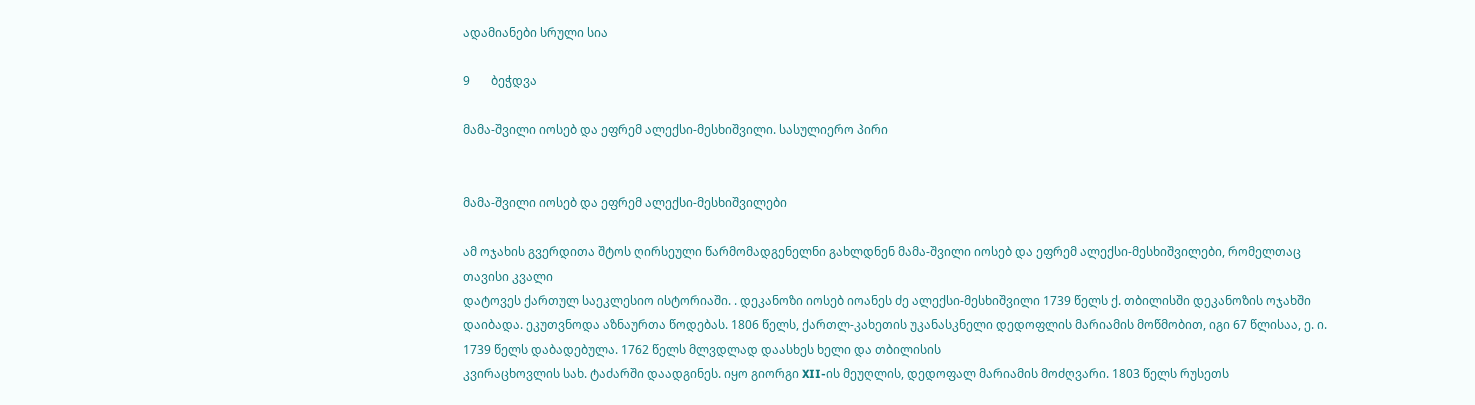ადამიანები სრული სია

9       ბეჭდვა

მამა-შვილი იოსებ და ეფრემ ალექსი-მესხიშვილი. სასულიერო პირი


მამა-შვილი იოსებ და ეფრემ ალექსი-მესხიშვილები

ამ ოჯახის გვერდითა შტოს ღირსეული წარმომადგენელნი გახლდნენ მამა-შვილი იოსებ და ეფრემ ალექსი-მესხიშვილები, რომელთაც თავისი კვალი
დატოვეს ქართულ საეკლესიო ისტორიაში. . დეკანოზი იოსებ იოანეს ძე ალექსი-მესხიშვილი 1739 წელს ქ. თბილისში დეკანოზის ოჯახში დაიბადა. ეკუთვნოდა აზნაურთა წოდებას. 1806 წელს, ქართლ-კახეთის უკანასკნელი დედოფლის მარიამის მოწმობით, იგი 67 წლისაა, ე. ი. 1739 წელს დაბადებულა. 1762 წელს მლვდლად დაასხეს ხელი და თბილისის
კვირაცხოვლის სახ. ტაძარში დაადგინეს. იყო გიორგი XII-ის მეუღლის, დედოფალ მარიამის მოძღვარი. 1803 წელს რუსეთს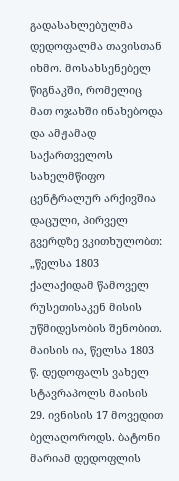გადასახლებულმა დედოფალმა თავისთან იხმო. მოსახსენებელ წიგნაკში, რომელიც მათ ოჯახში ინახებოდა და ამჟამად საქართველოს სახელმწიფო ცენტრალურ არქივშია დაცული, პირველ გვერდზე ვკითხულობთ: „წელსა 1803 ქალაქიდამ წამოველ რუსეთისაკენ მისის უწმიდესობის შენობით. მაისის ია, წელსა 1803 წ. დედოფალს ვახელ სტავრაპოლს მაისის 29. ივნისის 17 მოვედით ბელაღოროდს. ბატონი მარიამ დედოფლის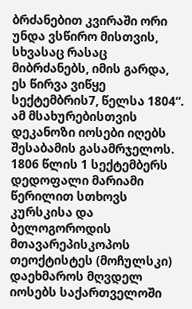ბრძანებით კვირაში ორი უნდა ვსწირო მისთვის, სხვასაც რასაც მიბრძანებს, იმის გარდა, ეს წირვა ვიწყე სექტემბრის7, წელსა 1804“. ამ მსახურებისთვის დეკანოზი იოსები იღებს შესაბამის გასამრჯელოს. 1806 წლის 1 სექტემბერს დედოფალი მარიამი წერილით სთხოვს კურსკისა და ბელოგოროდის მთავარეპისკოპოს თეოქტისტეს (მოჩულსკი) დაეხმაროს მღვდელ იოსებს საქართველოში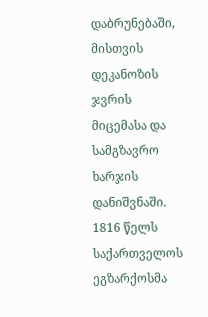დაბრუნებაში, მისთვის დეკანოზის ჯვრის მიცემასა და სამგზავრო ხარჯის დანიშვნაში. 1816 წელს საქართველოს ეგზარქოსმა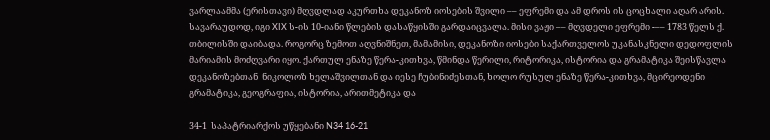ვარლაამმა (ერისთავი) მღვდლად აკურთხა დეკანოზ იოსების შვილი –– ეფრემი და ამ დროს ის ცოცხალი აღარ არის. სავარაუდოდ, იგი XIX ს-ის 10-იანი წლების დასაწყისში გარდაიცვალა. მისი ვაჟი –– მღვდელი ეფრემი -–– 1783 წელს ქ. თბილისში დაიბადა. როგორც ზემოთ აღვნიშნეთ, მამამისი, დეკანოზი იოსები საქართველოს უკანასკნელი დედოფლის მარიამის მოძღვარი იყო. ქართულ ენაზე წერა-კითხვა, წმინდა წერილი, რიტორიკა, ისტორია და გრამატიკა შეისწავლა დეკანოზებთან  ნიკოლოზ ხელაშვილთან და იესე ჩუბინიძესთან, ხოლო რუსულ ენაზე წერა-კითხვა, მცირეოდენი გრამატიკა, გეოგრაფია, ისტორია, არითმეტიკა და

34-1  საპატრიარქოს უწყებანი N34 16-21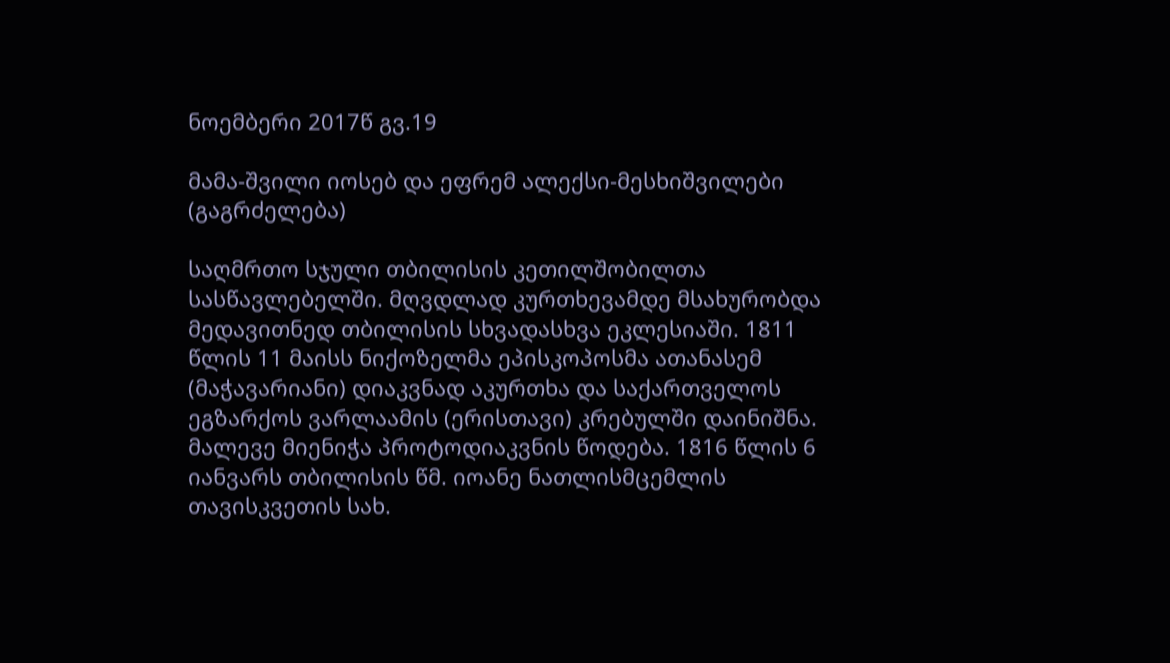ნოემბერი 2017წ გვ.19

მამა-შვილი იოსებ და ეფრემ ალექსი-მესხიშვილები (გაგრძელება)

საღმრთო სჯული თბილისის კეთილშობილთა სასწავლებელში. მღვდლად კურთხევამდე მსახურობდა მედავითნედ თბილისის სხვადასხვა ეკლესიაში. 1811 წლის 11 მაისს ნიქოზელმა ეპისკოპოსმა ათანასემ (მაჭავარიანი) დიაკვნად აკურთხა და საქართველოს ეგზარქოს ვარლაამის (ერისთავი) კრებულში დაინიშნა. მალევე მიენიჭა პროტოდიაკვნის წოდება. 1816 წლის 6 იანვარს თბილისის წმ. იოანე ნათლისმცემლის თავისკვეთის სახ.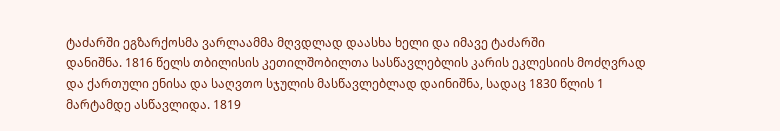ტაძარში ეგზარქოსმა ვარლაამმა მღვდლად დაასხა ხელი და იმავე ტაძარში
დანიშნა. 1816 წელს თბილისის კეთილშობილთა სასწავლებლის კარის ეკლესიის მოძღვრად და ქართული ენისა და საღვთო სჯულის მასწავლებლად დაინიშნა, სადაც 1830 წლის 1 მარტამდე ასწავლიდა. 1819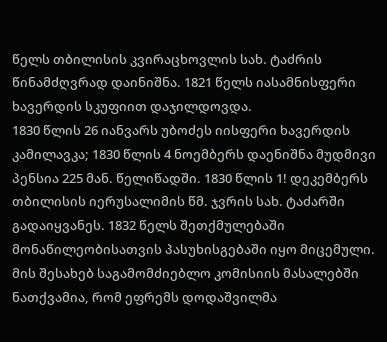წელს თბილისის კვირაცხოვლის სახ. ტაძრის წინამძღვრად დაინიშნა. 1821 წელს იასამნისფერი ხავერდის სკუფიით დაჯილდოვდა.
1830 წლის 26 იანვარს უბოძეს იისფერი ხავერდის კამილავკა; 1830 წლის 4 ნოემბერს დაენიშნა მუდმივი პენსია 225 მან. წელიწადში. 1830 წლის 1! დეკემბერს თბილისის იერუსალიმის წმ. ჯვრის სახ. ტაძარში გადაიყვანეს. 1832 წელს შეთქმულებაში მონაწილეობისათვის პასუხისგებაში იყო მიცემული. მის შესახებ საგამომძიებლო კომისიის მასალებში ნათქვამია, რომ ეფრემს დოდაშვილმა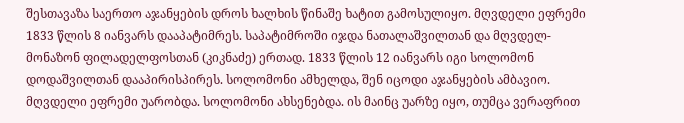შესთავაზა საერთო აჯანყების დროს ხალხის წინაშე ხატით გამოსულიყო. მღვდელი ეფრემი 1833 წლის 8 იანვარს დააპატიმრეს. საპატიმროში იჯდა ნათალაშვილთან და მღვდელ-მონაზონ ფილადელფოსთან (კიკნაძე) ერთად. 1833 წლის 12 იანვარს იგი სოლომონ დოდაშვილთან დააპირისპირეს. სოლომონი ამხელდა, შენ იცოდი აჯანყების ამბავიო. მღვდელი ეფრემი უარობდა. სოლომონი ახსენებდა. ის მაინც უარზე იყო, თუმცა ვერაფრით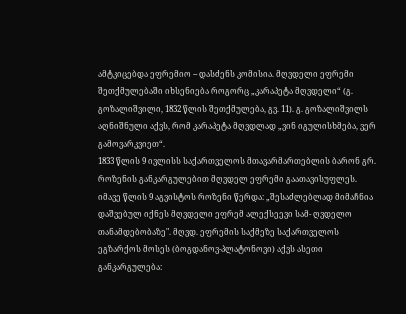ამტკიცებდა ეფრემიო -- დასძენს კომისია. მღვდელი ეფრემი შეთქმულებაში იხსენიება როგორც „კარაპეტა მღვდელი“ (გ. გოზალიშვილი, 1832 წლის შეთქმულება, გვ. 11). გ. გოზალიშვილს აღნიშნული აქვს, რომ კარაპეტა მღვდლად „ვინ იგულისხმება, ვერ გამოვარკვიეთ“.
1833 წლის 9 ივლისს საქართველოს მთავარმართებლის ბარონ გრ. როზენის განკარგულებით მღვდელ ეფრემი გაათავისუფლეს. იმავე წლის 9 აგვისტოს როზენი წერდა: „შესაძლებლად მიმაჩნია დაშვებულ იქნეს მღვდელი ეფრემ ალექსეევი სამ- ღვდელო თანამდებობაზე". მღვდ. ეფრემის საქმეზე საქართველოს ეგზარქოს მოსეს (ბოგდანოვ-პლატონოვი) აქვს ასეთი განკარგულება: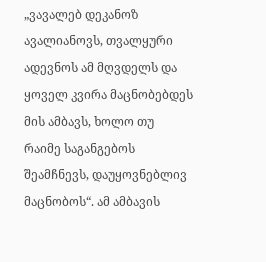„ვავალებ დეკანოზ ავალიანოვს, თვალყური ადევნოს ამ მღვდელს და ყოველ კვირა მაცნობებდეს მის ამბავს, ხოლო თუ
რაიმე საგანგებოს შეამჩნევს, დაუყოვნებლივ მაცნობოს“. ამ ამბავის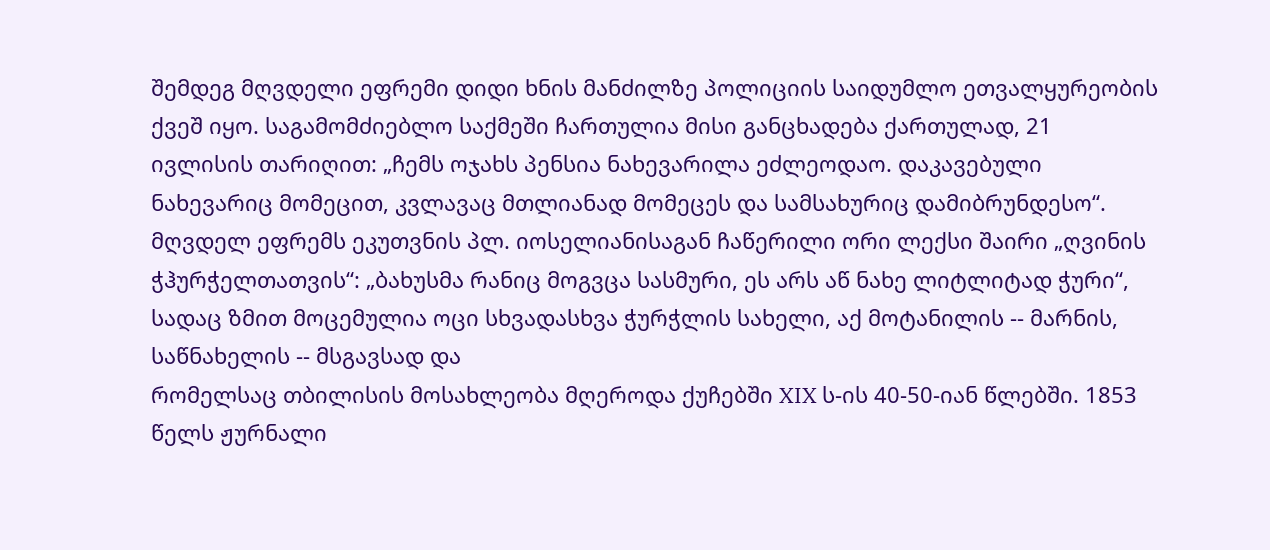შემდეგ მღვდელი ეფრემი დიდი ხნის მანძილზე პოლიციის საიდუმლო ეთვალყურეობის ქვეშ იყო. საგამომძიებლო საქმეში ჩართულია მისი განცხადება ქართულად, 21 ივლისის თარიღით: „ჩემს ოჯახს პენსია ნახევარილა ეძლეოდაო. დაკავებული ნახევარიც მომეცით, კვლავაც მთლიანად მომეცეს და სამსახურიც დამიბრუნდესო“. მღვდელ ეფრემს ეკუთვნის პლ. იოსელიანისაგან ჩაწერილი ორი ლექსი შაირი „ღვინის ჭჰურჭელთათვის“: „ბახუსმა რანიც მოგვცა სასმური, ეს არს აწ ნახე ლიტლიტად ჭური“, სადაც ზმით მოცემულია ოცი სხვადასხვა ჭურჭლის სახელი, აქ მოტანილის -- მარნის, საწნახელის -- მსგავსად და
რომელსაც თბილისის მოსახლეობა მღეროდა ქუჩებში XIX ს-ის 40-50-იან წლებში. 1853 წელს ჟურნალი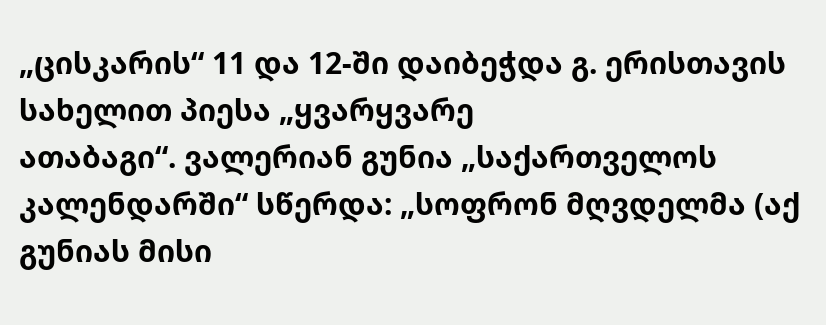„ცისკარის“ 11 და 12-ში დაიბეჭდა გ. ერისთავის სახელით პიესა „ყვარყვარე
ათაბაგი“. ვალერიან გუნია „საქართველოს კალენდარში“ სწერდა: „სოფრონ მღვდელმა (აქ გუნიას მისი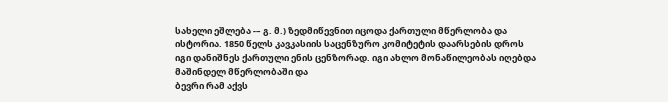სახელი ეშლება -– გ. მ.) ზედმიწევნით იცოდა ქართული მწერლობა და ისტორია. 1850 წელს კავკასიის საცენზურო კომიტეტის დაარსების დროს იგი დანიშნეს ქართული ენის ცენზორად. იგი ახლო მონაწილეობას იღებდა მაშინდელ მწერლობაში და
ბევრი რამ აქვს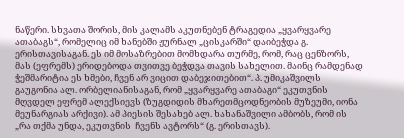ნაწერი. სხვათა შორის, მის კალამს აკუთნებენ ტრაგედია „ყვარყვარე ათაბაგს“, რომელიც იმ ხანებში ჟურნალ „ცისკარში“ დაიბეჭდა გ. ერისთავისაგან. ეს იმ მოსაზრებით მომხდარა თურმე, რომ, რაც ცენზორს, მას (ეფრემს) ერიდებოდა თვითვე ბეჭდვა თავის სახელით. მაინც რამდენად
ჭეშმარიტია ეს ხმები, ჩვენ არ ვიცით დაბეჯითებით“. პ. უმიკაშვილს გაუგონია ალ. ორბელიანისაგან, რომ „ყვარყვარე ათაბაგი“ ეკუთვნის მღვდელ ეფრემ ალექსიევს (ზუგდიდის მხარეთმცოდნეობის მუზეუმი, იონა მეუნარგიას არქივი). ამ პიესის შესახებ ალ. ხახანაშვილი ამბობს, რომ ის „რა თქმა უნდა, ეკუთვნის  ჩვენს ავტორს“ (გ. ერისთავს).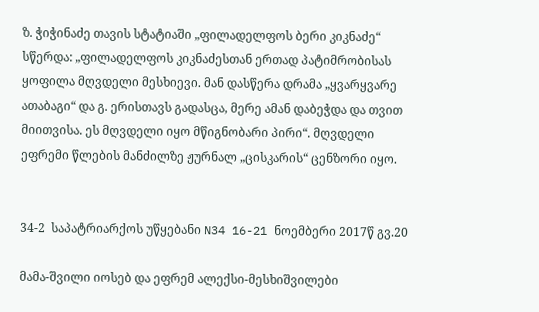ზ. ჭიჭინაძე თავის სტატიაში „ფილადელფოს ბერი კიკნაძე“ სწერდა: „ფილადელფოს კიკნაძესთან ერთად პატიმრობისას ყოფილა მღვდელი მესხიევი. მან დასწერა დრამა „ყვარყვარე ათაბაგი“ და გ. ერისთავს გადასცა, მერე ამან დაბეჭდა და თვით მიითვისა. ეს მღვდელი იყო მწიგნობარი პირი“. მღვდელი ეფრემი წლების მანძილზე ჟურნალ „ცისკარის“ ცენზორი იყო.


34-2  საპატრიარქოს უწყებანი N34 16-21 ნოემბერი 2017წ გვ.20

მამა-შვილი იოსებ და ეფრემ ალექსი-მესხიშვილები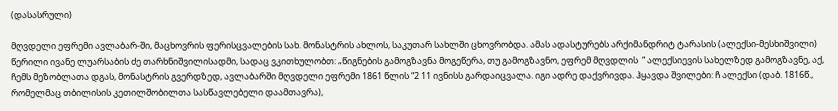(დასასრული)

მღვდელი ეფრემი ავლაბარ-ში, მაცხოვრის ფერისცვალების სახ. მონასტრის ახლოს, საკუთარ სახლში ცხოვრობდა. ამას ადასტურებს არქიმანდრიტ ტარასის (ალექსი-მესხიშვილი) წერილი ივანე ლუარსაბის ძე თარხნიშვილისადმი, სადაც ვკითხულობთ: „წიგნების გამოგზავნა მოგეწერა, თუ გამოგზავნო, ეფრემ მღვდლის  “ ალექსიევის სახელზედ გამოგზავნე, აქ, ჩემს მეზობლათა დგას, მონასტრის გვერდზედ, ავლაბარში მღვდელი ეფრემი 1861 წლის “2 11 ივნისს გარდაიცვალა. იგი ადრე დაქვრივდა. ჰყავდა შვილები: ჩ ალექსი (დაბ. 1816წ., რომელმაც თბილისის კეთილშობილთა სასწავლებელი დაამთავრა),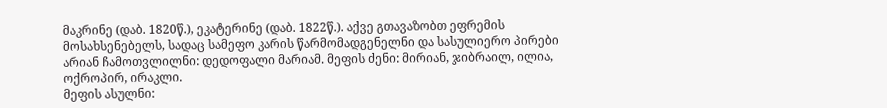მაკრინე (დაბ. 1820წ.), ეკატერინე (დაბ. 1822წ.). აქვე გთავაზობთ ეფრემის მოსახსენებელს, სადაც სამეფო კარის წარმომადგენელნი და სასულიერო პირები არიან ჩამოთვლილნი: დედოფალი მარიამ. მეფის ძენი: მირიან, ჯიბრაილ, ილია, ოქროპირ, ირაკლი.
მეფის ასულნი: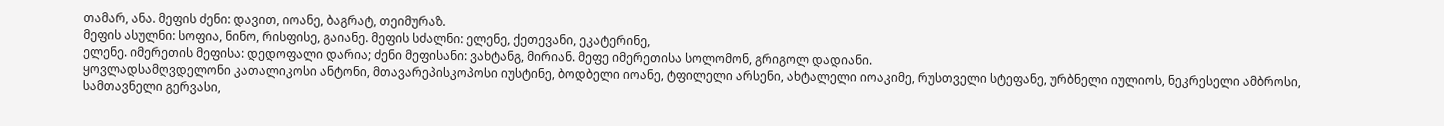თამარ, ანა. მეფის ძენი: დავით, იოანე, ბაგრატ, თეიმურაზ.
მეფის ასულნი: სოფია, ნინო, რისფისე, გაიანე. მეფის სძალნი: ელენე, ქეთევანი, ეკატერინე,
ელენე. იმერეთის მეფისა: დედოფალი დარია; ძენი მეფისანი: ვახტანგ, მირიან. მეფე იმერეთისა სოლომონ, გრიგოლ დადიანი.
ყოვლადსამღვდელონი კათალიკოსი ანტონი, მთავარეპისკოპოსი იუსტინე, ბოდბელი იოანე, ტფილელი არსენი, ახტალელი იოაკიმე, რუსთველი სტეფანე, ურბნელი იულიოს, ნეკრესელი ამბროსი,
სამთავნელი გერვასი,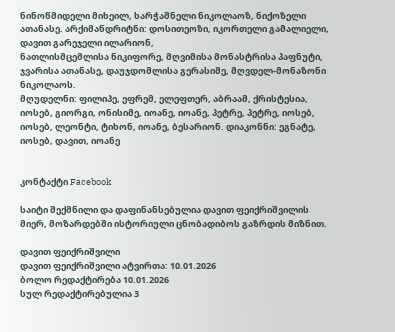ნინოწმიდელი მიხეილ, ხარჭაშნელი ნიკოლაოზ, ნიქოზელი ათანასე. არქიმანდრიტნი: დოსითეოზი, იკორთელი გამალიელი, დავით გარეჯელი ილარიონ,
ნათლისმცემლისა ნიკიფორე, მღვიმისა მონასტრისა პაფნუტი, ჯვარისა ათანასე, დაუჯდომლისა გერასიმე, მღვდელ-მონაზონი ნიკოლაოს.
მღუდელნი: ფილიპე, ეფრემ, ელეფთერ, აბრაამ, ქრისტესია, იოსებ, გიორგი, ონისიმე, იოანე, იოანე, პეტრე, პეტრე, იოსებ, იოსებ, ლეონტი, ტიხონ, იოანე, ბესარიონ. დიაკონნი: ეგნატე, იოსებ, დავით, იოანე


კონტაქტი Facebook

საიტი შექმნილი და დაფინანსებულია დავით ფეიქრიშვილის მიერ, მოზარდებში ისტორიული ცნობადიბოს გაზრდის მიზნით.

დავით ფეიქრიშვილი
დავით ფეიქრიშვილი ატვირთა: 10.01.2026
ბოლო რედაქტირება 10.01.2026
სულ რედაქტირებულია 3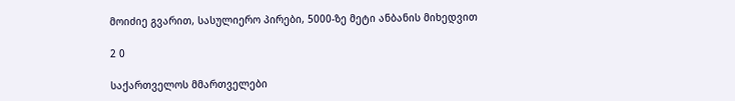მოიძიე გვარით, სასულიერო პირები, 5000-ზე მეტი ანბანის მიხედვით

2 0

საქართველოს მმართველები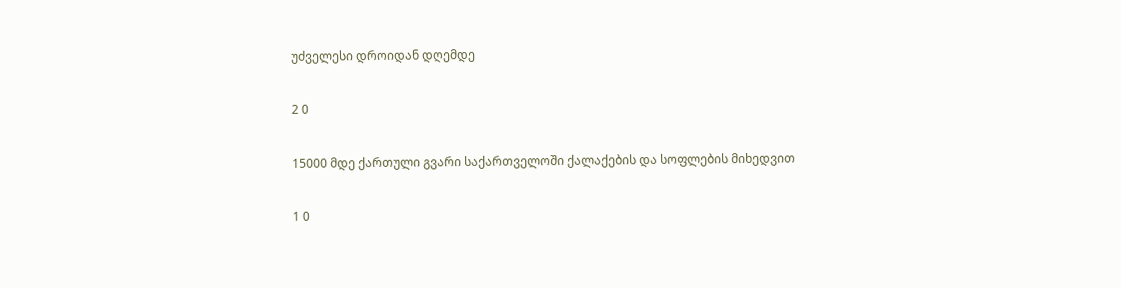უძველესი დროიდან დღემდე

2 0

15000 მდე ქართული გვარი საქართველოში ქალაქების და სოფლების მიხედვით

1 0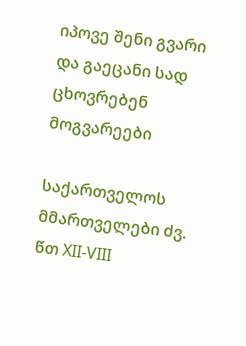იპოვე შენი გვარი და გაეცანი სად ცხოვრებენ მოგვარეები

საქართველოს მმართველები ძვ. წთ XII-VIII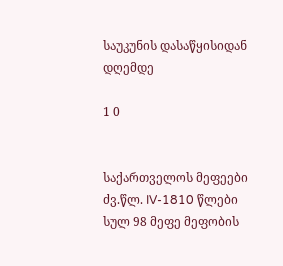საუკუნის დასაწყისიდან დღემდე

1 0


საქართველოს მეფეები ძვ.წლ. IV-1810 წლები სულ 98 მეფე მეფობის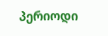პერიოდი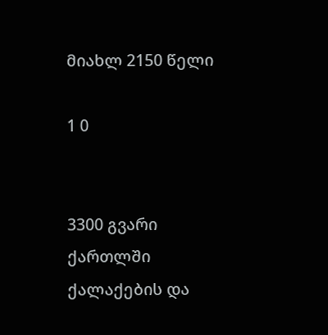მიახლ 2150 წელი

1 0


3300 გვარი ქართლში ქალაქების და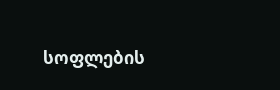სოფლების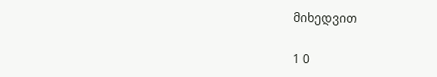მიხედვით

1 0